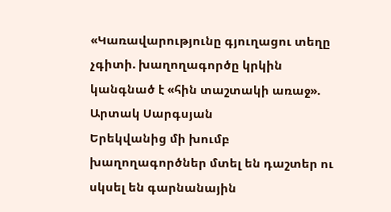«Կառավարությունը գյուղացու տեղը չգիտի. խաղողագործը կրկին կանգնած է «հին տաշտակի առաջ». Արտակ Սարգսյան
Երեկվանից մի խումբ խաղողագործներ մտել են դաշտեր ու սկսել են գարնանային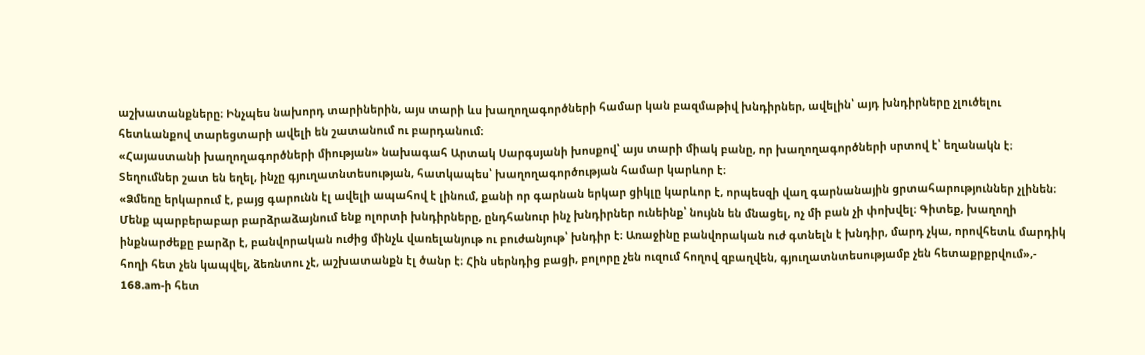աշխատանքները։ Ինչպես նախորդ տարիներին, այս տարի ևս խաղողագործների համար կան բազմաթիվ խնդիրներ, ավելին՝ այդ խնդիրները չլուծելու հետևանքով տարեցտարի ավելի են շատանում ու բարդանում։
«Հայաստանի խաղողագործների միության» նախագահ Արտակ Սարգսյանի խոսքով՝ այս տարի միակ բանը, որ խաղողագործների սրտով է՝ եղանակն է։ Տեղումներ շատ են եղել, ինչը գյուղատնտեսության, հատկապես՝ խաղողագործության համար կարևոր է։
«Ձմեռը երկարում է, բայց գարունն էլ ավելի ապահով է լինում, քանի որ գարնան երկար ցիկլը կարևոր է, որպեսզի վաղ գարնանային ցրտահարություններ չլինեն։
Մենք պարբերաբար բարձրաձայնում ենք ոլորտի խնդիրները, ընդհանուր ինչ խնդիրներ ունեինք՝ նույնն են մնացել, ոչ մի բան չի փոխվել։ Գիտեք, խաղողի ինքնարժեքը բարձր է, բանվորական ուժից մինչև վառելանյութ ու բուժանյութ՝ խնդիր է։ Առաջինը բանվորական ուժ գտնելն է խնդիր, մարդ չկա, որովհետև մարդիկ հողի հետ չեն կապվել, ձեռնտու չէ, աշխատանքն էլ ծանր է։ Հին սերնդից բացի, բոլորը չեն ուզում հողով զբաղվեն, գյուղատնտեսությամբ չեն հետաքրքրվում»,- 168.am-ի հետ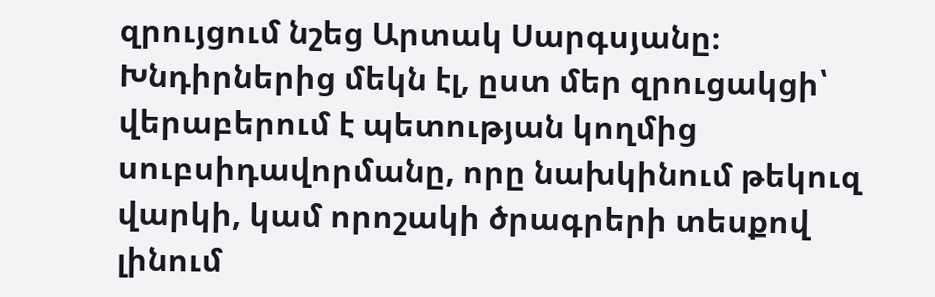զրույցում նշեց Արտակ Սարգսյանը։
Խնդիրներից մեկն էլ, ըստ մեր զրուցակցի՝ վերաբերում է պետության կողմից սուբսիդավորմանը, որը նախկինում թեկուզ վարկի, կամ որոշակի ծրագրերի տեսքով լինում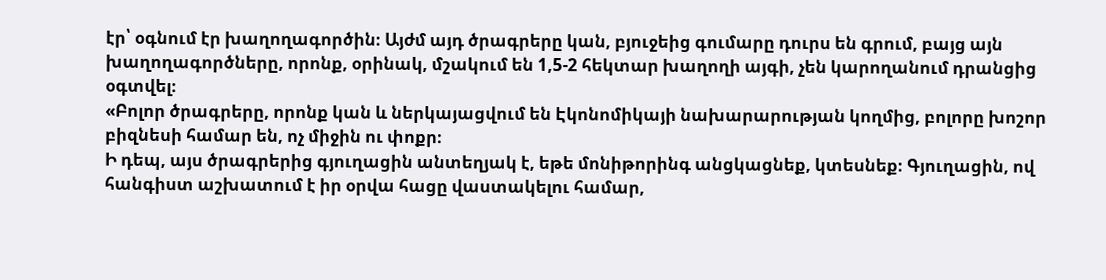էր՝ օգնում էր խաղողագործին։ Այժմ այդ ծրագրերը կան, բյուջեից գումարը դուրս են գրում, բայց այն խաղողագործները, որոնք, օրինակ, մշակում են 1,5-2 հեկտար խաղողի այգի, չեն կարողանում դրանցից օգտվել։
«Բոլոր ծրագրերը, որոնք կան և ներկայացվում են Էկոնոմիկայի նախարարության կողմից, բոլորը խոշոր բիզնեսի համար են, ոչ միջին ու փոքր։
Ի դեպ, այս ծրագրերից գյուղացին անտեղյակ է, եթե մոնիթորինգ անցկացնեք, կտեսնեք։ Գյուղացին, ով հանգիստ աշխատում է իր օրվա հացը վաստակելու համար,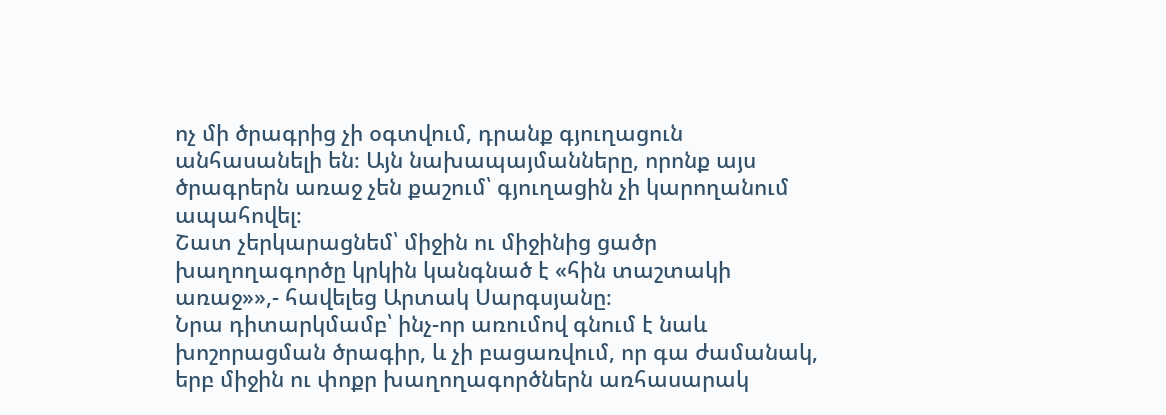ոչ մի ծրագրից չի օգտվում, դրանք գյուղացուն անհասանելի են։ Այն նախապայմանները, որոնք այս ծրագրերն առաջ չեն քաշում՝ գյուղացին չի կարողանում ապահովել։
Շատ չերկարացնեմ՝ միջին ու միջինից ցածր խաղողագործը կրկին կանգնած է «հին տաշտակի առաջ»»,- հավելեց Արտակ Սարգսյանը։
Նրա դիտարկմամբ՝ ինչ-որ առումով գնում է նաև խոշորացման ծրագիր, և չի բացառվում, որ գա ժամանակ, երբ միջին ու փոքր խաղողագործներն առհասարակ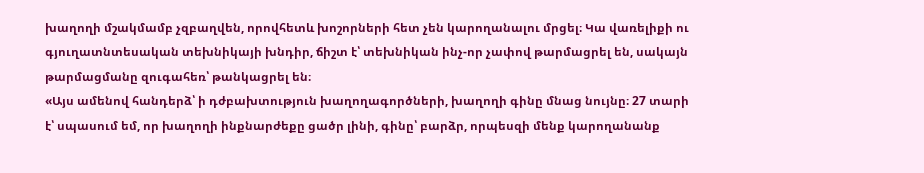խաղողի մշակմամբ չզբաղվեն, որովհետև խոշորների հետ չեն կարողանալու մրցել։ Կա վառելիքի ու գյուղատնտեսական տեխնիկայի խնդիր, ճիշտ է՝ տեխնիկան ինչ-որ չափով թարմացրել են, սակայն թարմացմանը զուգահեռ՝ թանկացրել են։
«Այս ամենով հանդերձ՝ ի դժբախտություն խաղողագործների, խաղողի գինը մնաց նույնը։ 27 տարի է՝ սպասում եմ, որ խաղողի ինքնարժեքը ցածր լինի, գինը՝ բարձր, որպեսզի մենք կարողանանք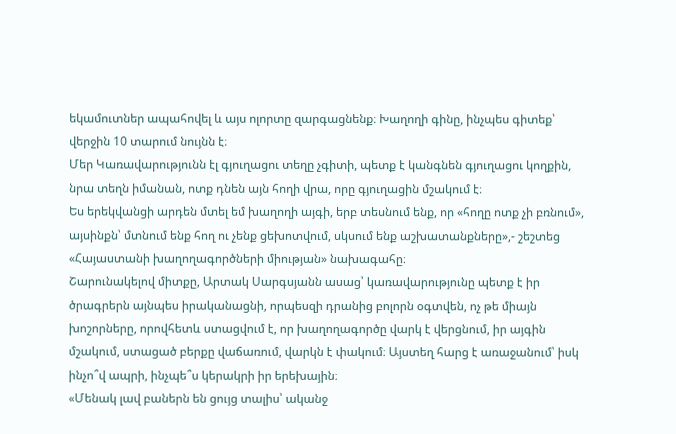եկամուտներ ապահովել և այս ոլորտը զարգացնենք։ Խաղողի գինը, ինչպես գիտեք՝ վերջին 10 տարում նույնն է։
Մեր Կառավարությունն էլ գյուղացու տեղը չգիտի, պետք է կանգնեն գյուղացու կողքին, նրա տեղն իմանան, ոտք դնեն այն հողի վրա, որը գյուղացին մշակում է։
Ես երեկվանցի արդեն մտել եմ խաղողի այգի, երբ տեսնում ենք, որ «հողը ոտք չի բռնում», այսինքն՝ մտնում ենք հող ու չենք ցեխոտվում, սկսում ենք աշխատանքները»,- շեշտեց «Հայաստանի խաղողագործների միության» նախագահը։
Շարունակելով միտքը, Արտակ Սարգսյանն ասաց՝ կառավարությունը պետք է իր ծրագրերն այնպես իրականացնի, որպեսզի դրանից բոլորն օգտվեն, ոչ թե միայն խոշորները, որովհետև ստացվում է, որ խաղողագործը վարկ է վերցնում, իր այգին մշակում, ստացած բերքը վաճառում, վարկն է փակում։ Այստեղ հարց է առաջանում՝ իսկ ինչո՞վ ապրի, ինչպե՞ս կերակրի իր երեխային։
«Մենակ լավ բաներն են ցույց տալիս՝ ականջ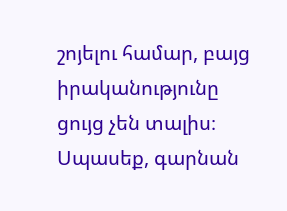շոյելու համար, բայց իրականությունը ցույց չեն տալիս։ Սպասեք, գարնան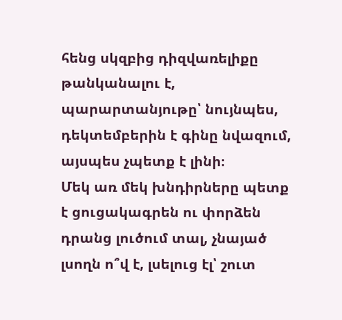հենց սկզբից դիզվառելիքը թանկանալու է, պարարտանյութը՝ նույնպես, դեկտեմբերին է գինը նվազում, այսպես չպետք է լինի։
Մեկ առ մեկ խնդիրները պետք է ցուցակագրեն ու փորձեն դրանց լուծում տալ, չնայած լսողն ո՞վ է, լսելուց էլ՝ շուտ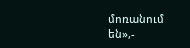մոռանում են»,-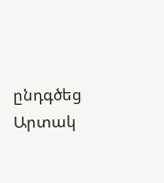ընդգծեց Արտակ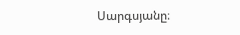Սարգսյանը։